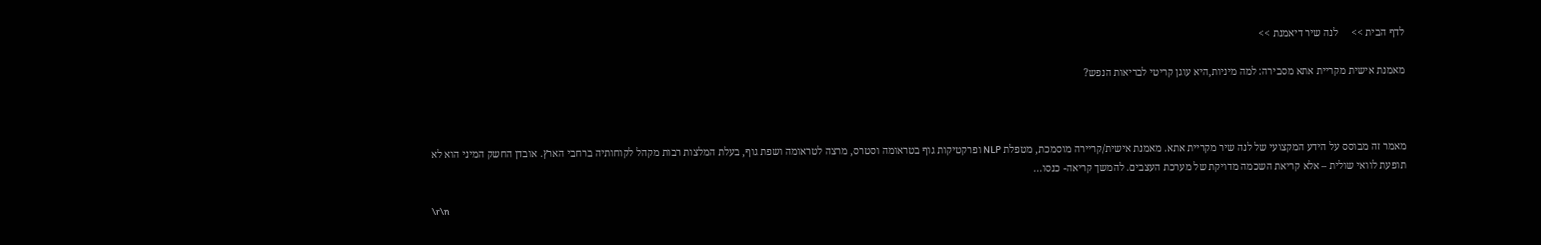לדף הבית >>     לנה שיר דיאמנת >>

מאמנת אישית מקריית אתא מסבירה: למה מיניות,היא עוגן קריטי לבריאות הנפש?



מאמר זה מבוסס על הידע המקצועי של לנה שיר מקריית אתא. מאמנת אישית/קריירה מוסמכת, מטפלת NLP ופרקטיקות גוף בטראומה וסטרס, מרצה לטראומה ושפת גוף, בעלת המלצות רבות מקהל לקוחותיה ברחבי הארץ. אובדן החשק המיני הוא לא תופעת לוואי שולית – אלא קריאת השכמה מדויקת של מערכת העצבים. להמשך קריאה- כנסו...

\r\n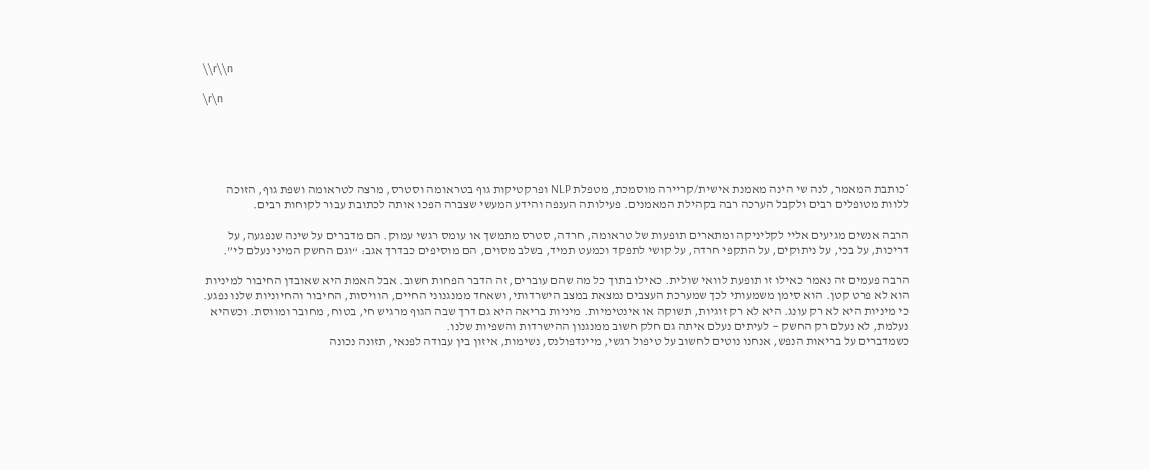\\r\\n

\r\n





*כותבת המאמר, לנה שי הינה מאמנת אישית/קריירה מוסמכת, מטפלת NLP ופרקטיקות גוף בטראומה וסטרס, מרצה לטראומה ושפת גוף, הזוכה ללוות מטופלים רבים ולקבל הערכה רבה בקהילת המאמנים. פעילותה הענפה והידע המעשי שצברה הפכו אותה לכתובת עבור לקוחות רבים.

הרבה אנשים מגיעים אליי לקליניקה ומתארים תופעות של טראומה, חרדה, סטרס מתמשך או עומס רגשי עמוק. הם מדברים על שינה שנפגעה, על דריכות, על בכי, על ניתוקים, על התקפי חרדה, על קושי לתפקד וכמעט תמיד, בשלב מסוים, הם מוסיפים כבדרך אגב: “וגם החשק המיני נעלם לי”.

הרבה פעמים זה נאמר כאילו זו תופעת לוואי שולית. כאילו בתוך כל מה שהם עוברים, זה הדבר הפחות חשוב. אבל האמת היא שאובדן החיבור למיניות הוא לא פרט קטן. הוא סימן משמעותי לכך שמערכת העצבים נמצאת במצב הישרדותי, ושאחד ממנגנוני החיים, הוויסות, החיבור והחיוניות שלנו נפגע.
כי מיניות היא לא רק עונג. היא לא רק זוגיות, תשוקה או אינטימיות. מיניות בריאה היא גם דרך שבה הגוף מרגיש חי, בטוח, מחובר ומווסת. וכשהיא נעלמת, לא נעלם רק החשק — לעיתים נעלם איתה גם חלק חשוב ממנגנון ההישרדות והשפיות שלנו.
כשמדברים על בריאות הנפש, אנחנו נוטים לחשוב על טיפול רגשי, מיינדפולנס, נשימות, איזון בין עבודה לפנאי, תזונה נכונה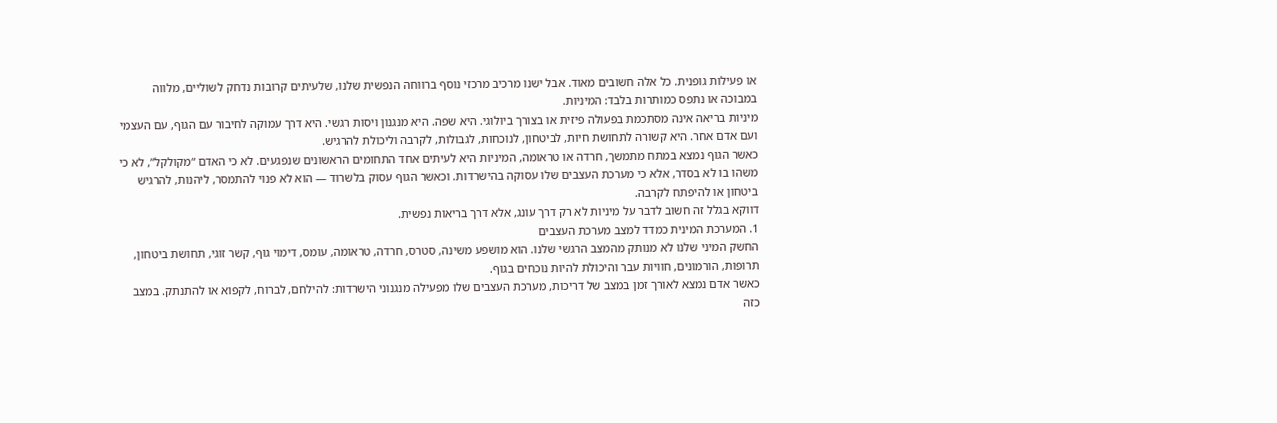או פעילות גופנית. כל אלה חשובים מאוד. אבל ישנו מרכיב מרכזי נוסף ברווחה הנפשית שלנו, שלעיתים קרובות נדחק לשוליים, מלווה במבוכה או נתפס כמותרות בלבד: המיניות.
מיניות בריאה אינה מסתכמת בפעולה פיזית או בצורך ביולוגי. היא שפה. היא מנגנון ויסות רגשי. היא דרך עמוקה לחיבור עם הגוף, עם העצמי ועם אדם אחר. היא קשורה לתחושת חיות, לביטחון, לנוכחות, לגבולות, לקרבה וליכולת להרגיש.
כאשר הגוף נמצא במתח מתמשך, חרדה או טראומה, המיניות היא לעיתים אחד התחומים הראשונים שנפגעים. לא כי האדם “מקולקל”, לא כי משהו בו לא בסדר, אלא כי מערכת העצבים שלו עסוקה בהישרדות. וכאשר הגוף עסוק בלשרוד — הוא לא פנוי להתמסר, ליהנות, להרגיש ביטחון או להיפתח לקרבה.
דווקא בגלל זה חשוב לדבר על מיניות לא רק דרך עונג, אלא דרך בריאות נפשית.
1. המערכת המינית כמדד למצב מערכת העצבים
החשק המיני שלנו לא מנותק מהמצב הרגשי שלנו. הוא מושפע משינה, סטרס, חרדה, טראומה, עומס, דימוי גוף, קשר זוגי, תחושת ביטחון, תרופות, הורמונים, חוויות עבר והיכולת להיות נוכחים בגוף.
כאשר אדם נמצא לאורך זמן במצב של דריכות, מערכת העצבים שלו מפעילה מנגנוני הישרדות: להילחם, לברוח, לקפוא או להתנתק. במצב כזה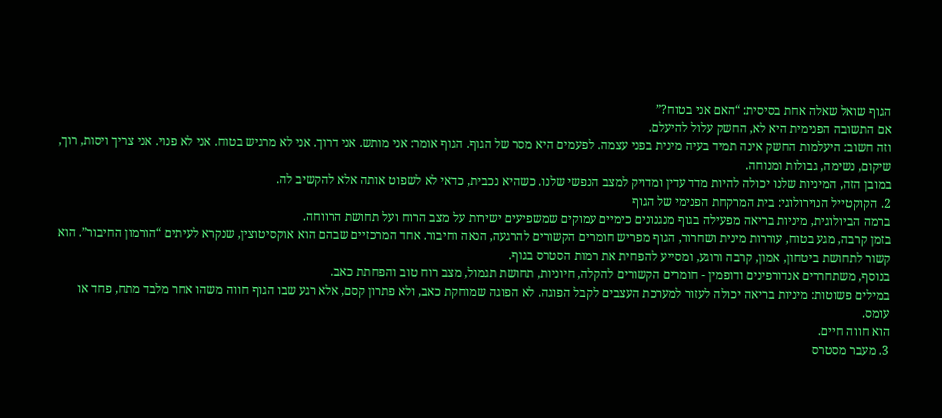הגוף שואל שאלה אחת בסיסית: “האם אני בטוח?”
אם התשובה הפנימית היא לא, החשק עלול להיעלם.
וזה חשוב: היעלמות החשק אינה תמיד בעיה מינית בפני עצמה. לפעמים היא מסר של הגוף. הגוף אומר: אני מותש. אני דרוך. אני לא מרגיש בטוח. אני לא פנוי. אני צריך ויסות, רוך, שיקום, נשימה, גבולות ומנוחה.
במובן הזה, המיניות שלנו יכולה להיות מדד עדין ומדויק למצב הנפשי שלנו. כשהיא נכבית, כדאי לא לשפוט אותה אלא להקשיב לה.
2. הקוקטייל הנוירולוגי: בית המרקחת הפנימי של הגוף
ברמה הביולוגית, מיניות בריאה מפעילה בגוף מנגנונים כימיים עמוקים שמשפיעים ישירות על מצב הרוח ועל תחושת הרווחה.
בזמן קרבה, מגע בטוח, עוררות מינית ושחרור, הגוף מפריש חומרים הקשורים להרגעה, הנאה וחיבור. אחד המרכזיים שבהם הוא אוקסיטוצין, שנקרא לעיתים “הורמון החיבור”. הוא קשור לתחושת ביטחון, אמון, קרבה ורוגע, ומסייע להפחית את רמות הסטרס בגוף.
בנוסף, משתחררים אנדורפינים ודופמין - חומרים הקשורים להקלה, חיוניות, תחושת תגמול, מצב רוח טוב והפחתת כאב.
במילים פשוטות: מיניות בריאה יכולה לעזור למערכת העצבים לקבל הפוגה. לא הפוגה שמוחקת כאב, ולא פתרון קסם, אלא רגע שבו הגוף חווה משהו אחר מלבד מתח, פחד או עומס.
הוא חווה חיים.
3. מעבר מסטרס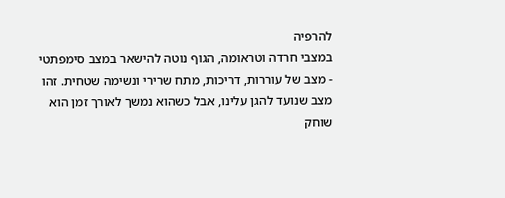להרפיה
במצבי חרדה וטראומה, הגוף נוטה להישאר במצב סימפתטי - מצב של עוררות, דריכות, מתח שרירי ונשימה שטחית. זהו מצב שנועד להגן עלינו, אבל כשהוא נמשך לאורך זמן הוא שוחק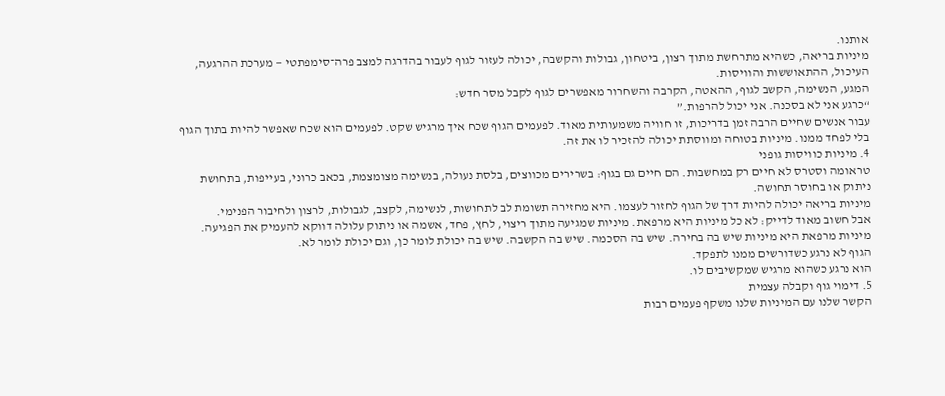אותנו.
מיניות בריאה, כשהיא מתרחשת מתוך רצון, ביטחון, גבולות והקשבה, יכולה לעזור לגוף לעבור בהדרגה למצב פרה־סימפתטי — מערכת ההרגעה, העיכול, ההתאוששות והוויסות.
המגע, הנשימה, הקשב לגוף, ההאטה, הקרבה והשחרור מאפשרים לגוף לקבל מסר חדש:
“כרגע אני לא בסכנה. אני יכול להרפות.”
עבור אנשים שחיים הרבה זמן בדריכות, זו חוויה משמעותית מאוד. לפעמים הגוף שכח איך מרגיש שקט. לפעמים הוא שכח שאפשר להיות בתוך הגוף בלי לפחד ממנו. מיניות בטוחה ומווסתת יכולה להזכיר לו את זה.
4. מיניות כוויסות גופני
טראומה וסטרס לא חיים רק במחשבות. הם חיים גם בגוף: בשרירים מכווצים, בלסת נעולה, בנשימה מצומצמת, בכאב כרוני, בעייפות, בתחושת ניתוק או בחוסר תחושה.
מיניות בריאה יכולה להיות דרך של הגוף לחזור לעצמו. היא מחזירה תשומת לב לתחושות, לנשימה, לקצב, לגבולות, לרצון ולחיבור הפנימי.
אבל חשוב מאוד לדייק: לא כל מיניות היא מרפאת. מיניות שמגיעה מתוך ריצוי, לחץ, פחד, אשמה או ניתוק עלולה דווקא להעמיק את הפגיעה. מיניות מרפאת היא מיניות שיש בה בחירה. שיש בה הסכמה. שיש בה הקשבה. שיש בה יכולת לומר כן, וגם יכולת לומר לא.
הגוף לא נרגע כשדורשים ממנו לתפקד.
הוא נרגע כשהוא מרגיש שמקשיבים לו.
5. דימוי גוף וקבלה עצמית
הקשר שלנו עם המיניות שלנו משקף פעמים רבות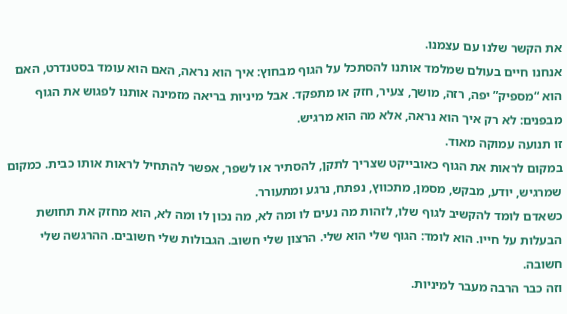את הקשר שלנו עם עצמנו.
אנחנו חיים בעולם שמלמד אותנו להסתכל על הגוף מבחוץ: איך הוא נראה, האם הוא עומד בסטנדרט, האם הוא “מספיק” יפה, רזה, מושך, צעיר, חזק או מתפקד. אבל מיניות בריאה מזמינה אותנו לפגוש את הגוף מבפנים: לא רק איך הוא נראה, אלא מה הוא מרגיש.
זו תנועה עמוקה מאוד.
במקום לראות את הגוף כאובייקט שצריך לתקן, להסתיר או לשפר, אפשר להתחיל לראות אותו כבית. כמקום שמרגיש, יודע, מבקש, מסמן, מתכווץ, נפתח, נרגע ומתעורר.
כשאדם לומד להקשיב לגוף שלו, לזהות מה נעים לו ומה לא, מה נכון לו ומה לא, הוא מחזק את תחושת הבעלות על חייו. הוא לומד: הגוף שלי הוא שלי. הרצון שלי חשוב. הגבולות שלי חשובים. ההרגשה שלי חשובה.
וזה כבר הרבה מעבר למיניות.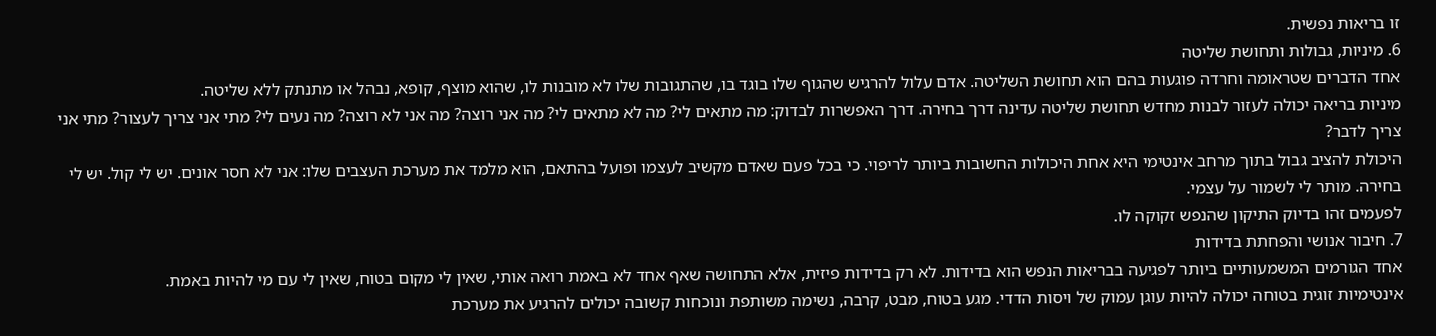זו בריאות נפשית.
6. מיניות, גבולות ותחושת שליטה
אחד הדברים שטראומה וחרדה פוגעות בהם הוא תחושת השליטה. אדם עלול להרגיש שהגוף שלו בוגד בו, שהתגובות שלו לא מובנות לו, שהוא מוצף, קופא, נבהל או מתנתק ללא שליטה.
מיניות בריאה יכולה לעזור לבנות מחדש תחושת שליטה עדינה דרך בחירה. דרך האפשרות לבדוק: מה מתאים לי? מה לא מתאים לי? מה אני רוצה? מה אני לא רוצה? מה נעים לי? מתי אני צריך לעצור? מתי אני צריך לדבר?
היכולת להציב גבול בתוך מרחב אינטימי היא אחת היכולות החשובות ביותר לריפוי. כי בכל פעם שאדם מקשיב לעצמו ופועל בהתאם, הוא מלמד את מערכת העצבים שלו: אני לא חסר אונים. יש לי קול. יש לי בחירה. מותר לי לשמור על עצמי.
לפעמים זהו בדיוק התיקון שהנפש זקוקה לו.
7. חיבור אנושי והפחתת בדידות
אחד הגורמים המשמעותיים ביותר לפגיעה בבריאות הנפש הוא בדידות. לא רק בדידות פיזית, אלא התחושה שאף אחד לא באמת רואה אותי, שאין לי מקום בטוח, שאין לי עם מי להיות באמת.
אינטימיות זוגית בטוחה יכולה להיות עוגן עמוק של ויסות הדדי. מגע בטוח, מבט, קרבה, נשימה משותפת ונוכחות קשובה יכולים להרגיע את מערכת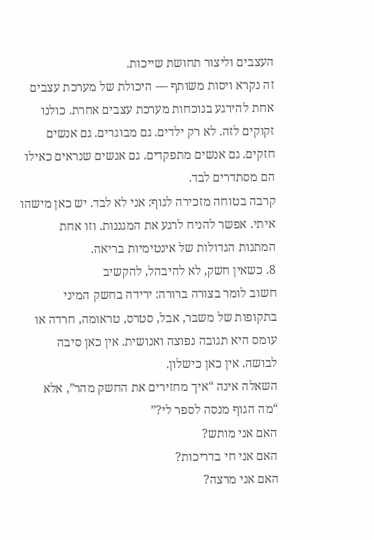העצבים וליצור תחושת שייכות.
זה נקרא ויסות משותף — היכולת של מערכת עצבים אחת להירגע בנוכחות מערכת עצבים אחרת. כולנו זקוקים לזה. לא רק ילדים. גם מבוגרים. גם אנשים חזקים. גם אנשים מתפקדים. גם אנשים שנראים כאילו הם מסתדרים לבד.
קרבה בטוחה מזכירה לגוף: אני לא לבד. יש כאן מישהו איתי. אפשר להניח לרגע את המגננות. וזו אחת המתנות הגדולות של אינטימיות בריאה.
8. כשאין חשק, לא להיבהל, להקשיב
חשוב לומר בצורה ברורה: ירידה בחשק המיני בתקופות של משבר, אבל, סטרס, טראומה, חרדה או עומס היא תגובה נפוצה ואנושית. אין כאן סיבה לבושה. אין כאן כישלון.
השאלה אינה “איך מחזירים את החשק מהר”, אלא “מה הגוף מנסה לספר לי?”
האם אני מותש?
האם אני חי בדריכות?
האם אני מרצה?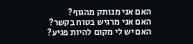האם אני מנותק מהגוף?
האם אני מרגיש בטוח בקשר?
האם יש לי מקום להיות פגיע?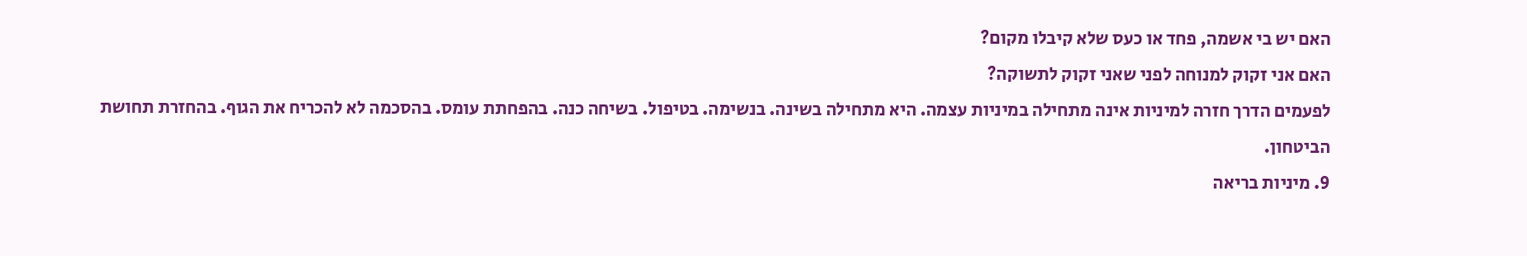האם יש בי אשמה, פחד או כעס שלא קיבלו מקום?
האם אני זקוק למנוחה לפני שאני זקוק לתשוקה?
לפעמים הדרך חזרה למיניות אינה מתחילה במיניות עצמה. היא מתחילה בשינה. בנשימה. בטיפול. בשיחה כנה. בהפחתת עומס. בהסכמה לא להכריח את הגוף. בהחזרת תחושת הביטחון.
9. מיניות בריאה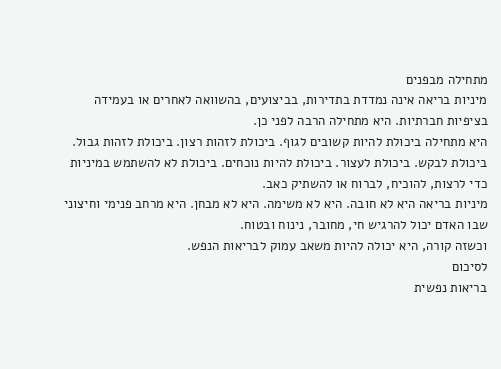מתחילה מבפנים
מיניות בריאה אינה נמדדת בתדירות, בביצועים, בהשוואה לאחרים או בעמידה בציפיות חברתיות. היא מתחילה הרבה לפני כן.
היא מתחילה ביכולת להיות קשובים לגוף. ביכולת לזהות רצון. ביכולת לזהות גבול. ביכולת לבקש. ביכולת לעצור. ביכולת להיות נוכחים. ביכולת לא להשתמש במיניות כדי לרצות, להוכיח, לברוח או להשתיק כאב.
מיניות בריאה היא לא חובה. היא לא משימה. היא לא מבחן. היא מרחב פנימי וחיצוני שבו האדם יכול להרגיש חי, מחובר, נינוח ובטוח.
וכשזה קורה, היא יכולה להיות משאב עמוק לבריאות הנפש.
לסיכום
בריאות נפשית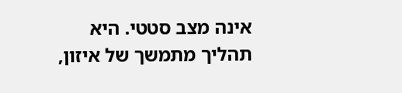אינה מצב סטטי. היא תהליך מתמשך של איזון,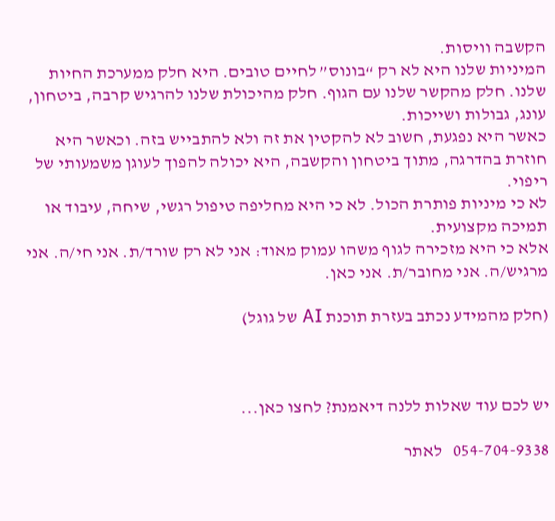הקשבה וויסות.
המיניות שלנו היא לא רק “בונוס” לחיים טובים. היא חלק ממערכת החיות שלנו. חלק מהקשר שלנו עם הגוף. חלק מהיכולת שלנו להרגיש קרבה, ביטחון, עונג, גבולות ושייכות.
כאשר היא נפגעת, חשוב לא להקטין את זה ולא להתבייש בזה. וכאשר היא חוזרת בהדרגה, מתוך ביטחון והקשבה, היא יכולה להפוך לעוגן משמעותי של ריפוי.
לא כי מיניות פותרת הכול. לא כי היא מחליפה טיפול רגשי, שיחה, עיבוד או תמיכה מקצועית.
אלא כי היא מזכירה לגוף משהו עמוק מאוד: אני לא רק שורד/ת. אני חי/ה. אני מרגיש/ה. אני מחובר/ת. אני כאן.

(חלק מהמידע נכתב בעזרת תוכנת AI של גוגל)



יש לכם עוד שאלות ללנה דיאמנת? לחצו כאן...

054-704-9338   לאתר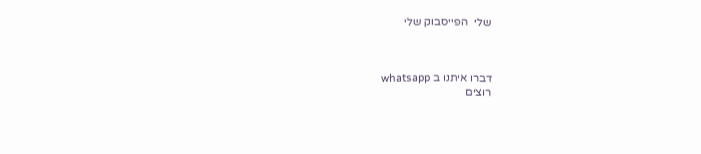שלי  הפייסבוק שלי



דברו איתנו ב whatsapp
רוצים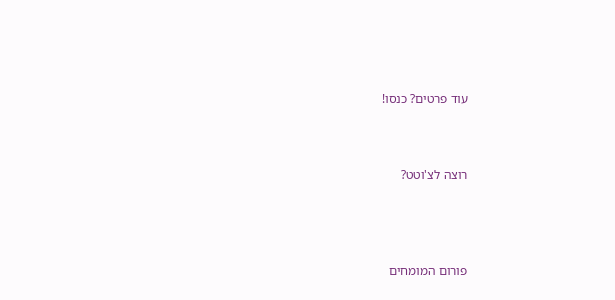עוד פרטים? כנסו!



רוצה לצ'וטט?




פורום המומחים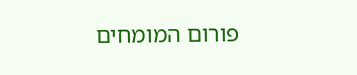פורום המומחים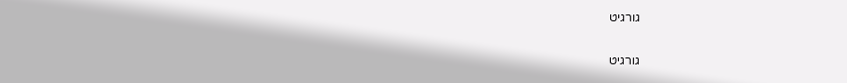גורגיט

גורגיט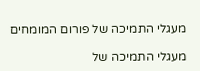מעגלי התמיכה של פורום המומחים

מעגלי התמיכה של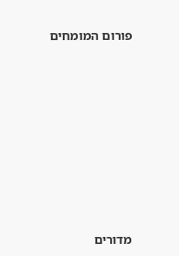פורום המומחים









מדורים